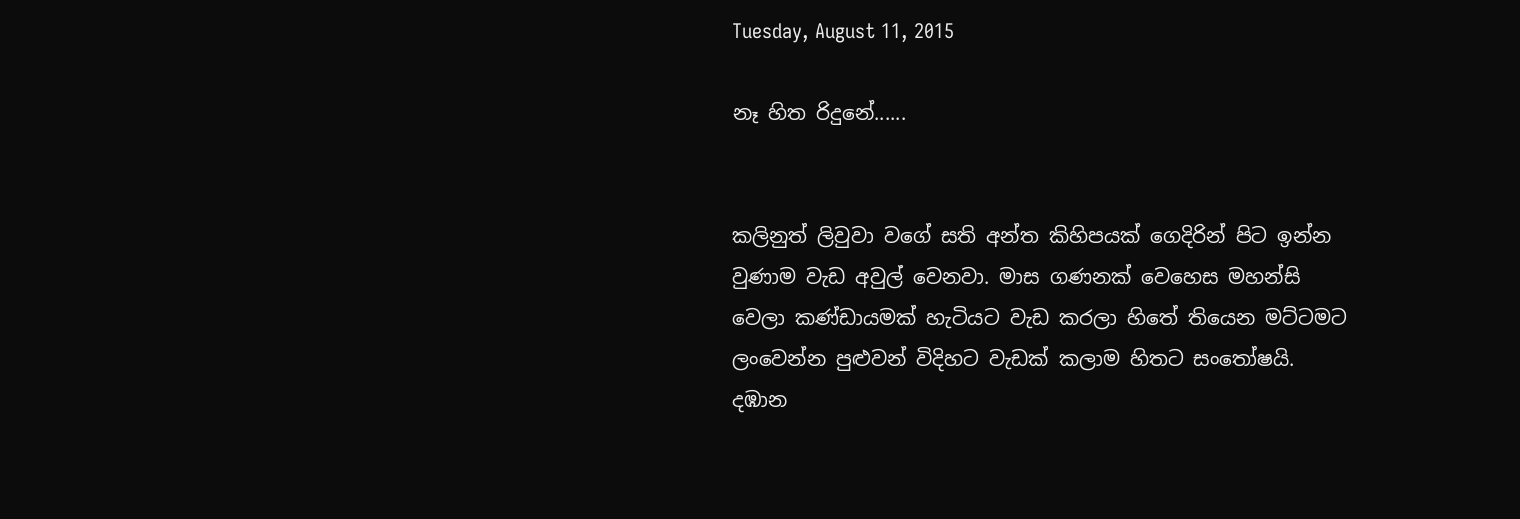Tuesday, August 11, 2015

නෑ හිත රිදුනේ......


කලිනුත් ලිවුවා වගේ සති අන්ත කිහිපයක් ගෙදිරින් පිට ඉන්න වුණාම වැඩ අවුල් වෙනවා. මාස ගණනක් වෙහෙස මහන්සි වෙලා කණ්ඩායමක් හැටියට වැඩ කරලා හිතේ තියෙන මට්ටමට ලංවෙන්න පුළුවන් විදිහට වැඩක් කලාම හිතට සංතෝෂයි. දඹාන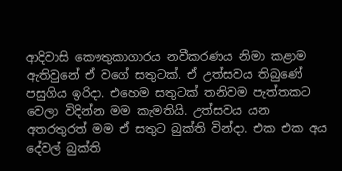ආදිවාසි කෞතුකාගාරය නවීකරණය නිමා කළාම ඇතිවුනේ ඒ වගේ සතුටක්. ඒ උත්සවය තිබුණේ පසුගිය ඉරිදා. එහෙම සතුටක් තනිවම පැත්තකට වෙලා විදින්න මම කැමතියි. උත්සවය යන අතරතුරත් මම ඒ සතුට බුක්ති වින්දා. එක එක අය දේවල් බුක්ති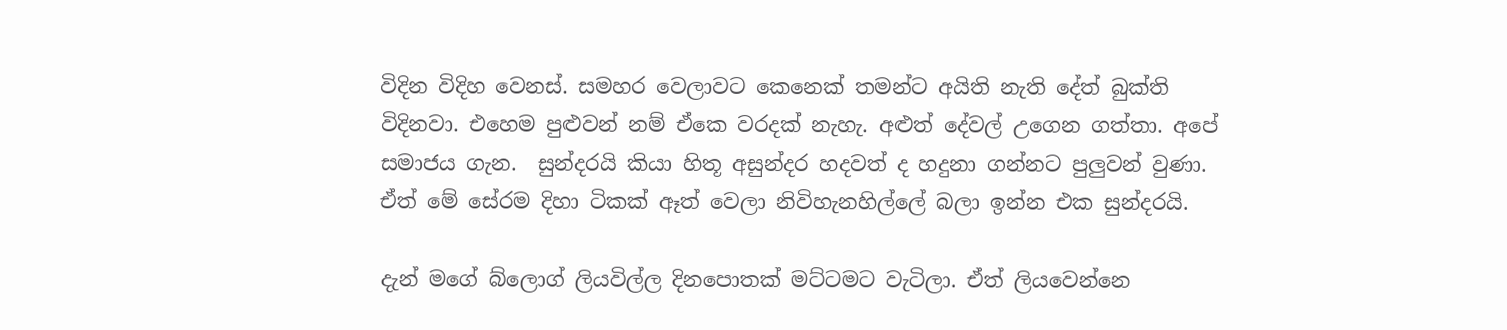විදින විදිහ වෙනස්. සමහර වෙලාවට කෙනෙක් තමන්ට අයිති නැති දේත් බුක්ති විදිනවා. එහෙම පුළුවන් නම් ඒකෙ වරදක් නැහැ. අළුත් දේවල් උගෙන ගත්තා. අපේ සමාජය ගැන.  සුන්දරයි කියා හිතූ අසුන්දර හදවත් ද හදුනා ගන්නට පුලුවන් වුණා. ඒත් මේ සේරම දිහා ටිකක් ඈත් වෙලා නිවිහැනහිල්ලේ බලා ඉන්න එක සුන්දරයි.

දැන් මගේ බ්ලොග් ලියවිල්ල දිනපොතක් මට්ටමට වැටිලා. ඒත් ලියවෙන්නෙ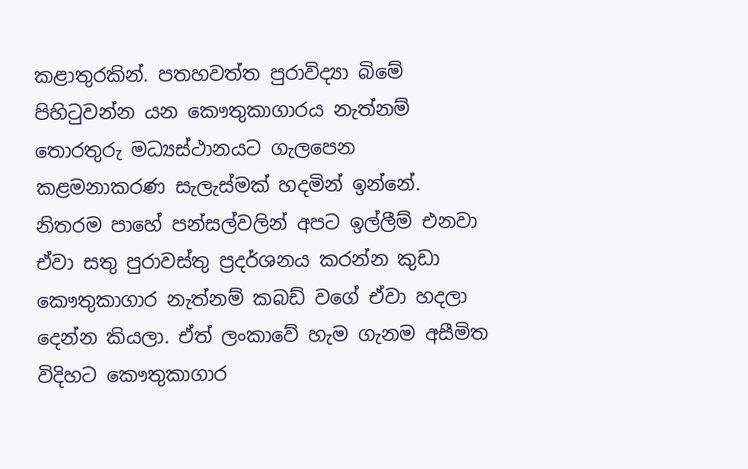කළාතුරකින්. පතහවත්ත පුරාවිද්‍යා බිමේ පිහිටුවන්න යන කෞතුකාගාරය නැත්නම් තොරතුරු මධ්‍යස්ථානයට ගැලපෙන කළමනාකරණ සැලැස්මක් හදමින් ඉන්නේ. නිතරම පාහේ පන්සල්වලින් අපට ඉල්ලීම් එනවා ඒවා සතු පුරාවස්තු ප්‍රදර්ශනය කරන්න කුඩා කෞතුකාගාර නැත්නම් කබඩ් වගේ ඒවා හදලා දෙන්න කියලා. ඒත් ලංකාවේ හැම ගැනම අසීමිත විදිහට කෞතුකාගාර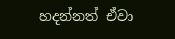හදන්නත් ඒවා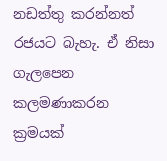නඩත්තු කරන්නත් රජයට බැහැ. ඒ නිසා ගැලපෙන කලමණාකරන ක්‍රමයක්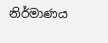නිර්මාණය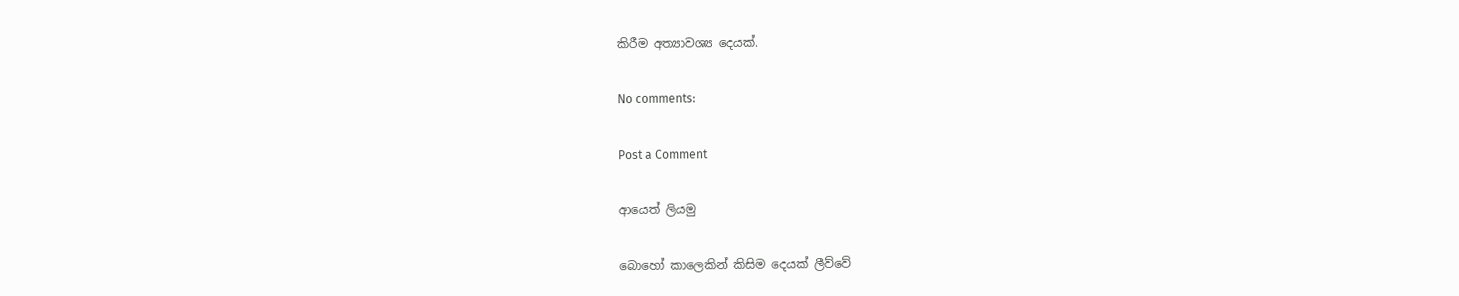කිරීම අත්‍යාවශ්‍ය දෙයක්.

No comments:

Post a Comment

ආයෙත් ලියමු

බොහෝ කාලෙකින් කිසිම දෙයක් ලීව්වේ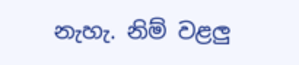නැහැ. නිම් වළලු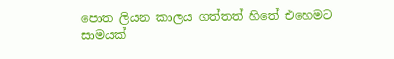පොත ලියන කාලය ගත්තත් හිතේ එහෙමට සාමයක්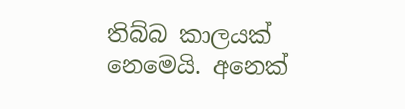තිබ්බ කාලයක් නෙමෙයි. අනෙක්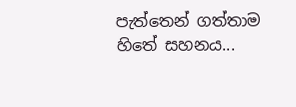පැත්තෙන් ගත්තාම හිතේ සහනය...